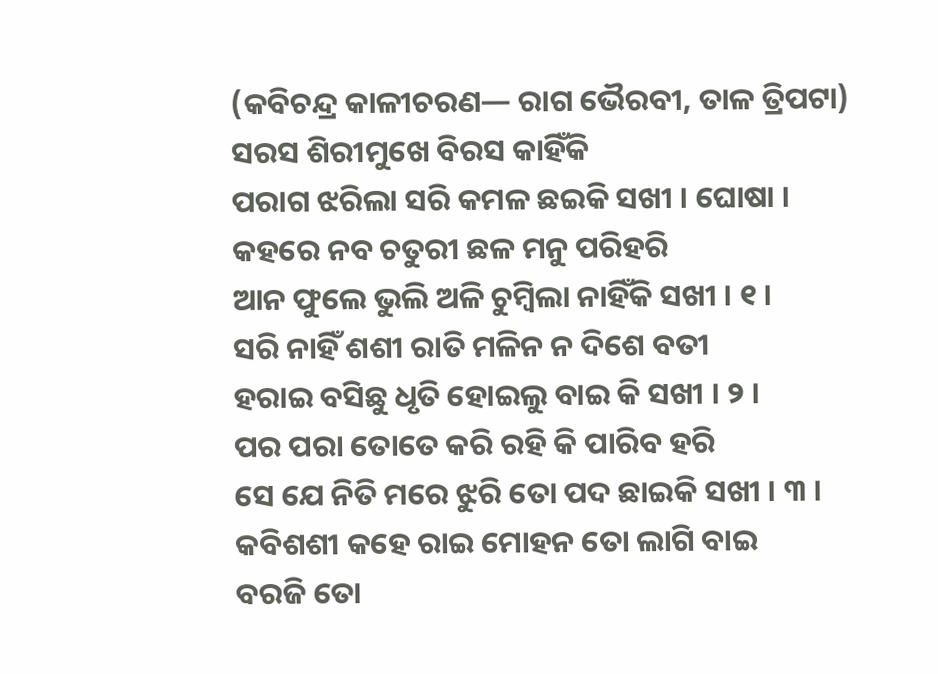(କବିଚନ୍ଦ୍ର କାଳୀଚରଣ— ରାଗ ଭୈରବୀ, ତାଳ ତ୍ରିପଟା)
ସରସ ଶିରୀମୁଖେ ବିରସ କାହିଁକି
ପରାଗ ଝରିଲା ସରି କମଳ ଛଇକି ସଖୀ । ଘୋଷା ।
କହରେ ନବ ଚତୁରୀ ଛଳ ମନୁ ପରିହରି
ଆନ ଫୁଲେ ଭୁଲି ଅଳି ଚୁମ୍ବିଲା ନାହିଁକି ସଖୀ । ୧ ।
ସରି ନାହିଁ ଶଶୀ ରାତି ମଳିନ ନ ଦିଶେ ବତୀ
ହରାଇ ବସିଛୁ ଧୃତି ହୋଇଲୁ ବାଇ କି ସଖୀ । ୨ ।
ପର ପରା ତୋତେ କରି ରହି କି ପାରିବ ହରି
ସେ ଯେ ନିତି ମରେ ଝୁରି ତୋ ପଦ ଛାଇକି ସଖୀ । ୩ ।
କବିଶଶୀ କହେ ରାଇ ମୋହନ ତୋ ଲାଗି ବାଇ
ବରଜି ତୋ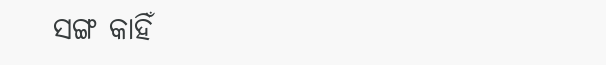ସଙ୍ଗ କାହିଁ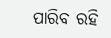ପାରିବ ରହି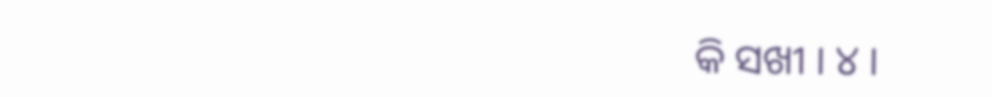କି ସଖୀ । ୪ ।